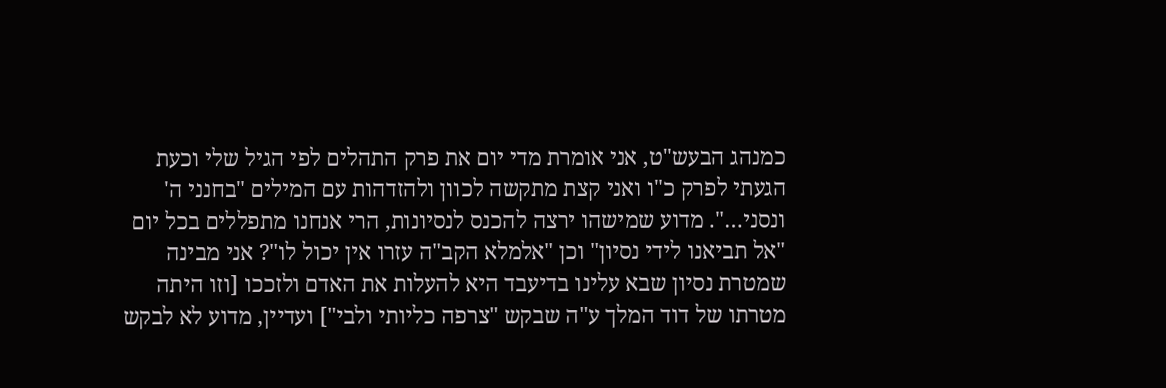כמנהג הבעש"ט, אני אומרת מדי יום את פרק התהלים לפי הגיל שלי וכעת הגעתי לפרק כ"ו ואני קצת מתקשה לכוון ולהזדהות עם המילים "בחנני ה' ונסני…". מדוע שמישהו ירצה להכנס לנסיונות, הרי אנחנו מתפללים בכל יום "אל תביאנו לידי נסיון" וכן "אלמלא הקב"ה עזרו אין יכול לו"? אני מבינה שמטרת נסיון שבא עלינו בדיעבד היא להעלות את האדם ולזככו [וזו היתה מטרתו של דוד המלך ע"ה שבקש "צרפה כליותי ולבי"] ועדיין, מדוע לא לבקש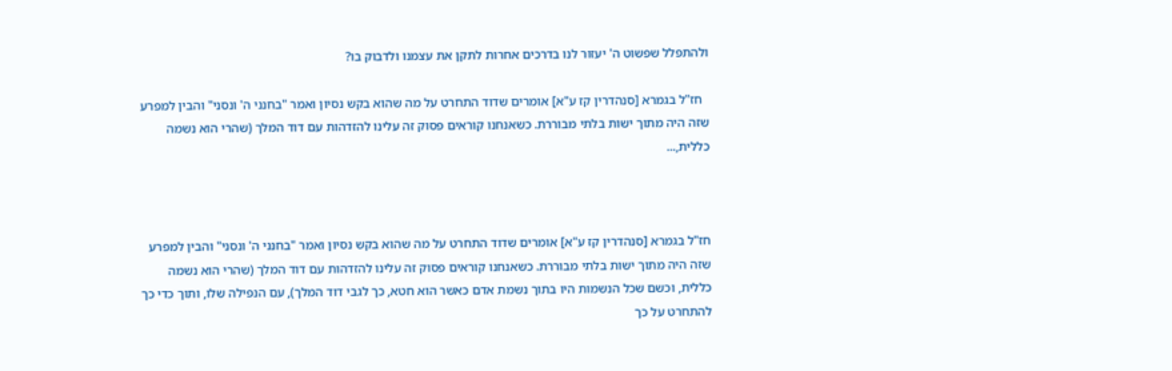ולהתפלל שפשוט ה' יעזור לנו בדרכים אחרות לתקן את עצמנו ולדבוק בו?

  חז"ל בגמרא [סנהדרין קז ע"א] אומרים שדוד התחרט על מה שהוא בקש נסיון ואמר "בחנני ה' ונסני" והבין למפרע שזה היה מתוך ישות בלתי מבוררת. כשאנחנו קוראים פסוק זה עלינו להזדהות עם דוד המלך (שהרי הוא נשמה כללית,...



חז"ל בגמרא [סנהדרין קז ע"א] אומרים שדוד התחרט על מה שהוא בקש נסיון ואמר "בחנני ה' ונסני" והבין למפרע שזה היה מתוך ישות בלתי מבוררת. כשאנחנו קוראים פסוק זה עלינו להזדהות עם דוד המלך (שהרי הוא נשמה כללית, וכשם שכל הנשמות היו בתוך נשמת אדם כאשר הוא חטא, כך לגבי דוד המלך), עם הנפילה שלו, ותוך כדי כך להתחרט על כך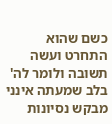כשם שהוא התחרט ועשה תשובה ולומר לה' בלב שמעתה אינני מבקש נסיונות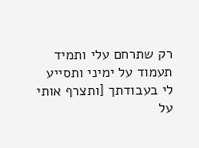רק שתרחם עלי ותמיד תעמוד על ימיני ותסייע לי בעבודתך [ותצרף אותי על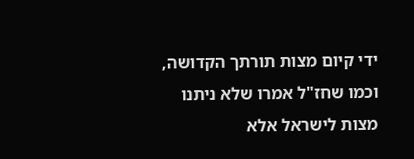ידי קיום מצות תורתך הקדושה, וכמו שחז"ל אמרו שלא ניתנו מצות לישראל אלא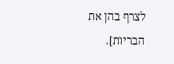לצרף בהן את הבריות].